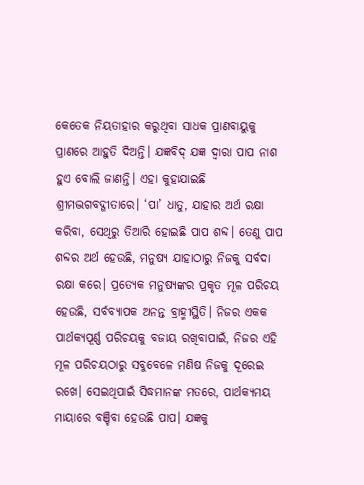କେତେକ ନିୟତାହାର କରୁଥିବା ସାଧକ ପ୍ରାଣବାୟୁକୁ ପ୍ରାଣରେ ଆହୁତି ଦିଅନ୍ତି। ଯଜ୍ଞବିଦ୍ ଯଜ୍ଞ ଦ୍ୱାରା ପାପ ନାଶ ହୁଏ ବୋଲି ଜାଣନ୍ତି। ଏହା କୁହାଯାଇଛି ଶ୍ରୀମଦ୍ଭଗବଦ୍ଗୀତାରେ। ‘ପା’ ଧାତୁ, ଯାହାର ଅର୍ଥ ରକ୍ଷା କରିବା, ସେଥିରୁ ତିଆରି ହୋଇଛି ପାପ ଶବ୍ଦ। ତେଣୁ ପାପ ଶବ୍ଦର ଅର୍ଥ ହେଉଛି, ମନୁଷ୍ୟ ଯାହାଠାରୁ ନିଜକୁ ସର୍ବଦା ରକ୍ଷା କରେ। ପ୍ରତ୍ୟେକ ମନୁଷ୍ୟଙ୍କର ପ୍ରକୃତ ମୂଳ ପରିଚୟ ହେଉଛି, ସର୍ବବ୍ୟାପକ ଅନନ୍ତ ବ୍ରାହ୍ମୀସ୍ଥିତି। ନିଜର ଏକକ ପାର୍ଥକ୍ୟପୂର୍ଣ୍ଣ ପରିଚୟକୁ ବଜାୟ ରଖିବାପାଇଁ, ନିଜର ଏହି ମୂଳ ପରିଚୟଠାରୁ ସବୁବେଳେ ମଣିଷ ନିଜକୁ ଦୂରେଇ ରଖେ। ସେଇଥିପାଇଁ ସିଦ୍ଧମାନଙ୍କ ମତରେ, ପାର୍ଥକ୍ୟମୟ ମାୟାରେ ବଞ୍ଚିବା ହେଉଛି ପାପ। ଯଜ୍ଞକୁ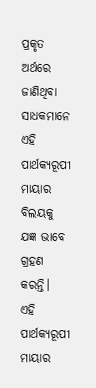ପ୍ରକୃତ ଅର୍ଥରେ ଜାଣିଥିବା ସାଧକମାନେ ଏହି ପାର୍ଥକ୍ୟରୂପୀ ମାୟାର ବିଲୟକୁ ଯଜ୍ଞ ଭାବେ ଗ୍ରହଣ କରନ୍ତି।
ଏହି ପାର୍ଥକ୍ୟରୂପୀ ମାୟାର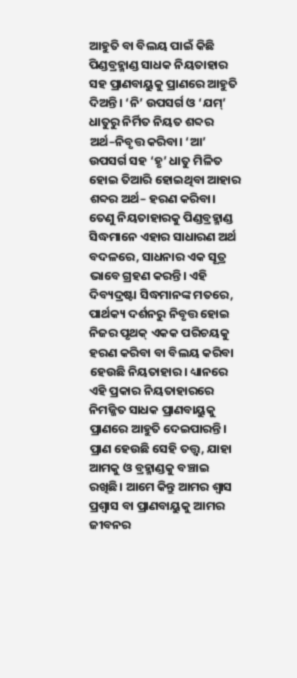ଆହୁତି ବା ବିଲୟ ପାଇଁ କିଛି ପିଣ୍ଡବ୍ରହ୍ମାଣ୍ଡ ସାଧକ ନିୟତାହାର ସହ ପ୍ରାଣବାୟୁକୁ ପ୍ରାଣରେ ଆହୁତି ଦିଅନ୍ତି। ‘ନି’ ଉପସର୍ଗ ଓ ‘ଯମ୍’ ଧାତୁରୁ ନିର୍ମିତ ନିୟତ ଶବ୍ଦର ଅର୍ଥ–ନିବୃତ୍ତ କରିବା। ‘ଆ’ ଉପସର୍ଗ ସହ ‘ହୃ’ ଧାତୁ ମିଳିତ ହୋଇ ତିଆରି ହୋଇଥିବା ଆହାର ଶବ୍ଦର ଅର୍ଥ– ହରଣ କରିବା। ତେଣୁ ନିୟତାହାରକୁ ପିଣ୍ଡବ୍ରହ୍ମାଣ୍ଡ ସିଦ୍ଧମାନେ ଏହାର ସାଧାରଣ ଅର୍ଥ ବଦଳରେ, ସାଧନାର ଏକ ସୂତ୍ର ଭାବେ ଗ୍ରହଣ କରନ୍ତି। ଏହି ଦିବ୍ୟଦ୍ରଷ୍ଟା ସିଦ୍ଧମାନଙ୍କ ମତରେ, ପାର୍ଥକ୍ୟ ଦର୍ଶନରୁ ନିବୃତ୍ତ ହୋଇ ନିଜର ପୃଥକ୍ ଏକକ ପରିଚୟକୁ ହରଣ କରିବା ବା ବିଲୟ କରିବା ହେଉଛି ନିୟତାହାର। ଧ୍ୟାନରେ ଏହି ପ୍ରକାର ନିୟତାହାରରେ ନିମଜ୍ଜିତ ସାଧକ ପ୍ରାଣବାୟୁକୁ ପ୍ରାଣରେ ଆହୁତି ଦେଇପାରନ୍ତି। ପ୍ରାଣ ହେଉଛି ସେହି ତତ୍ତ୍ୱ, ଯାହା ଆମକୁ ଓ ବ୍ରହ୍ମାଣ୍ଡକୁ ବଞ୍ଚାଇ ରଖିଛି। ଆମେ କିନ୍ତୁ ଆମର ଶ୍ୱାସ ପ୍ରଶ୍ୱାସ ବା ପ୍ରାଣବାୟୁକୁ ଆମର ଜୀବନର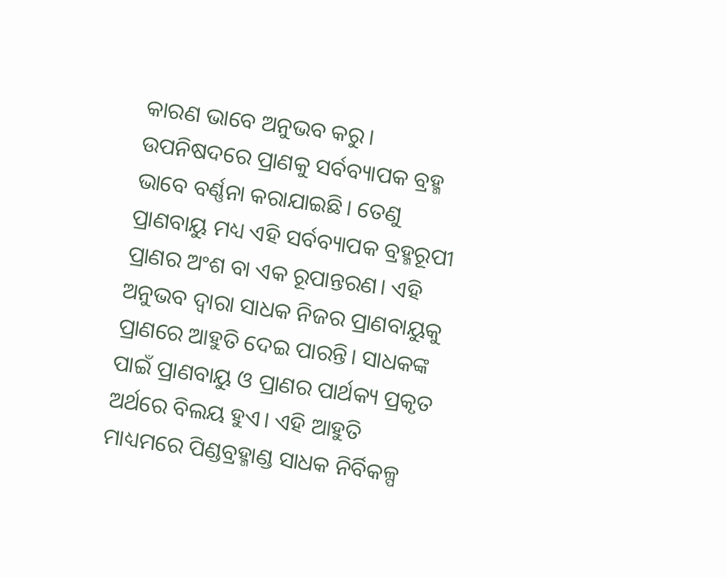କାରଣ ଭାବେ ଅନୁଭବ କରୁ। ଉପନିଷଦରେ ପ୍ରାଣକୁ ସର୍ବବ୍ୟାପକ ବ୍ରହ୍ମ ଭାବେ ବର୍ଣ୍ଣନା କରାଯାଇଛି। ତେଣୁ ପ୍ରାଣବାୟୁ ମଧ୍ୟ ଏହି ସର୍ବବ୍ୟାପକ ବ୍ରହ୍ମରୂପୀ ପ୍ରାଣର ଅଂଶ ବା ଏକ ରୂପାନ୍ତରଣ। ଏହି ଅନୁଭବ ଦ୍ୱାରା ସାଧକ ନିଜର ପ୍ରାଣବାୟୁକୁ ପ୍ରାଣରେ ଆହୁତି ଦେଇ ପାରନ୍ତି। ସାଧକଙ୍କ ପାଇଁ ପ୍ରାଣବାୟୁ ଓ ପ୍ରାଣର ପାର୍ଥକ୍ୟ ପ୍ରକୃତ ଅର୍ଥରେ ବିଲୟ ହୁଏ। ଏହି ଆହୁତି ମାଧ୍ୟମରେ ପିଣ୍ଡବ୍ରହ୍ମାଣ୍ଡ ସାଧକ ନିର୍ବିକଳ୍ପ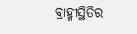ବ୍ରାହ୍ମୀସ୍ଥିତିର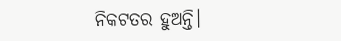ନିକଟତର ହୁଅନ୍ତି।